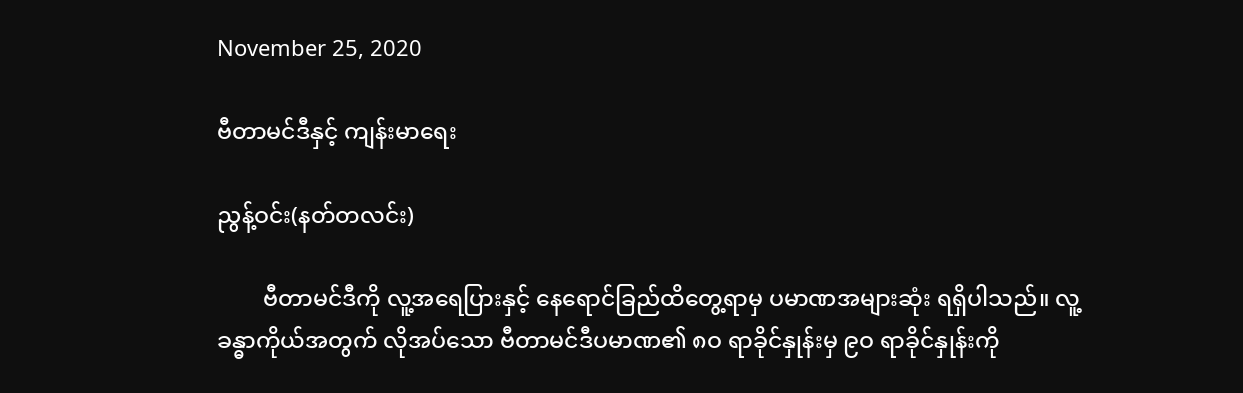November 25, 2020

ဗီတာမင်ဒီနှင့် ကျန်းမာရေး

ညွန့်ဝင်း(နတ်တလင်း)

        ဗီတာမင်ဒီကို လူ့အရေပြားနှင့် နေရောင်ခြည်ထိတွေ့ရာမှ ပမာဏအများဆုံး ရရှိပါသည်။ လူ့ခန္ဓာကိုယ်အတွက် လိုအပ်သော ဗီတာမင်ဒီပမာဏ၏ ၈ဝ ရာခိုင်နှုန်းမှ ၉ဝ ရာခိုင်နှုန်းကို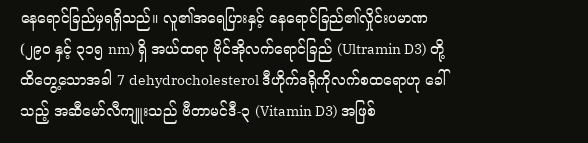နေရောင်ခြည်မှရရှိသည်။ လူ၏အရေပြားနှင့် နေရောင်ခြည်၏လှိုင်းပမာဏ (၂၉ဝ နှင့် ၃၁၅ nm) ရှိ အယ်ထရာ ဗိုင်အိုလက်ရောင်ခြည် (Ultramin D3) တို့ ထိတွေ့သောအခါ 7 dehydrocholesterol ဒီဟိုက်ဒရိုကိုလက်စထရောဟု ခေါ်သည့် အဆီမော်လီကျူးသည် ဗီတာမင်ဒီ-၃ (Vitamin D3) အဖြစ်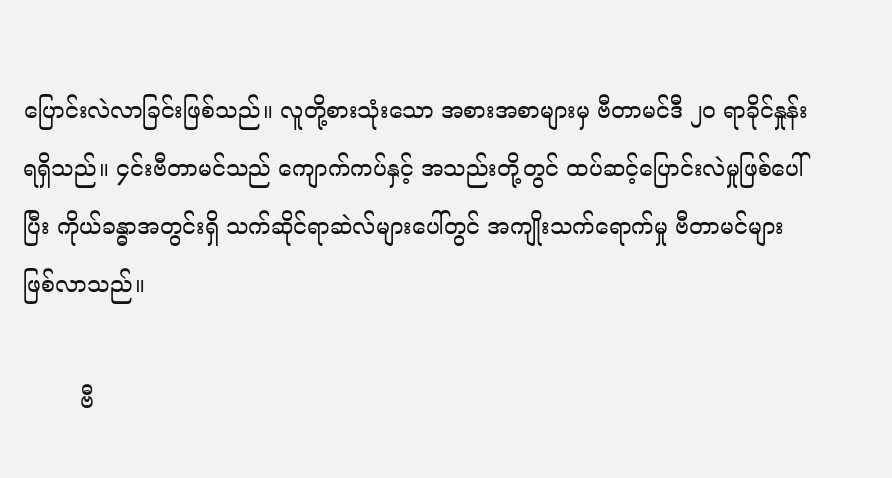ပြောင်းလဲလာခြင်းဖြစ်သည်။ လူတို့စားသုံးသော အစားအစာများမှ ဗီတာမင်ဒီ ၂ဝ ရာခိုင်နှုန်းရရှိသည်။ ၄င်းဗီတာမင်သည် ကျောက်ကပ်နှင့် အသည်းတို့တွင် ထပ်ဆင့်ပြောင်းလဲမှုဖြစ်ပေါ်ပြီး ကိုယ်ခန္ဓာအတွင်းရှိ သက်ဆိုင်ရာဆဲလ်များပေါ်တွင် အကျိုးသက်ရောက်မှု ဗီတာမင်များ ဖြစ်လာသည်။

        ဗီ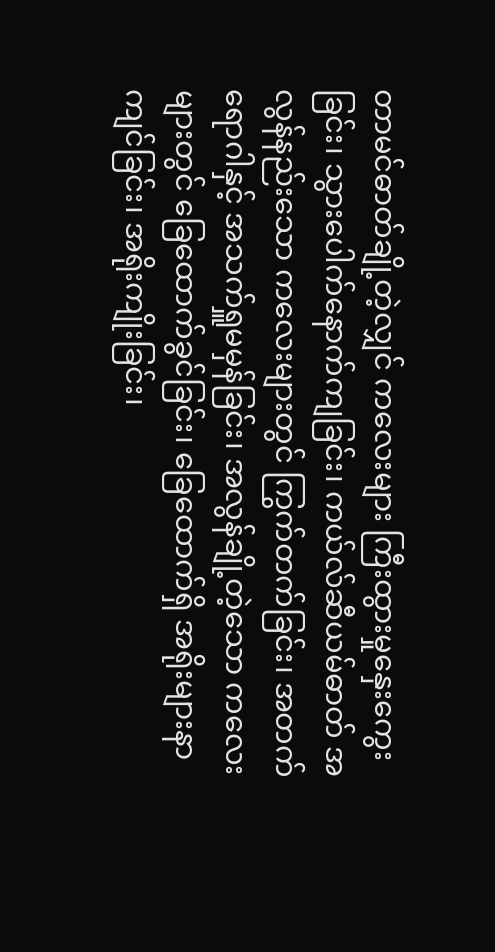တာမင်ဓာတ်ချို့တဲ့လျှင် ကလေးများ ကြီးထွားမှုနှေးကွေးခြင်း၊ သွားပေါက်နောက်ကျခြင်း၊ ကယ်လ်ဆီယမ်ဓာတ် အလွန်နည်းသော ကလေးများတွင် ကြွက်တက်ခြင်း၊ အတက်ရောဂါနှင့် အသက်ရှူမမှန်ခြင်း၊ အလွန်ချို့တဲ့သော ကလေးများတွင် ခြေထောက်ခွင်ခြင်း၊ ခြေထောက်ရှိ အရိုးများနာကျင်ခြင်း၊ အရိုးကျိုးခြင်း၊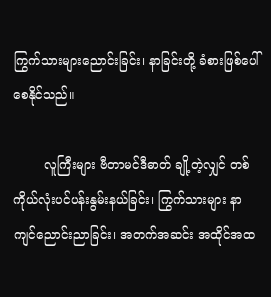ကြွက်သားများညောင်းခြင်း၊ နာခြင်းတို့ ခံစားဖြစ်ပေါ်စေနိုင်သည်။

        လူကြီးများ ဗီတာမင်ဒီဓာတ် ချို့တဲ့လျှင် တစ်ကိုယ်လုံးပင်ပန်းနွမ်းနယ်ခြင်း၊ ကြွက်သားများ နာကျင်ညောင်းညာခြင်း၊ အတက်အဆင်း အထိုင်အထ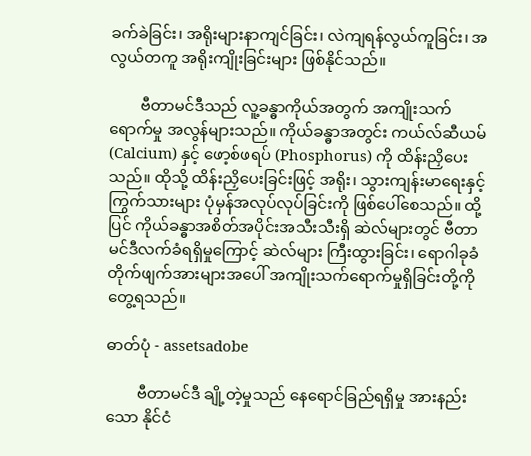ခက်ခဲခြင်း၊ အရိုးများနာကျင်ခြင်း၊ လဲကျရန်လွယ်ကူခြင်း၊ အလွယ်တကူ အရိုးကျိုးခြင်းများ ဖြစ်နိုင်သည်။

        ဗီတာမင်ဒီသည် လူ့ခန္ဓာကိုယ်အတွက် အကျိုးသက်ရောက်မှု အလွန်များသည်။ ကိုယ်ခန္ဓာအတွင်း ကယ်လ်ဆီယမ် (Calcium) နှင့် ဖော့စ်ဖရပ် (Phosphorus) ကို ထိန်းညှိပေးသည်။ ထိုသို့ ထိန်းညှိပေးခြင်းဖြင့် အရိုး၊ သွားကျန်းမာရေးနှင့် ကြွက်သားများ ပုံမှန်အလုပ်လုပ်ခြင်းကို ဖြစ်ပေါ်စေသည်။ ထို့ပြင် ကိုယ်ခန္ဓာအစိတ်အပိုင်းအသီးသီးရှိ ဆဲလ်များတွင် ဗီတာမင်ဒီလက်ခံရရှိမှုကြောင့် ဆဲလ်များ ကြီးထွားခြင်း၊ ရောဂါခုခံတိုက်ဖျက်အားများအပေါ် အကျိုးသက်ရောက်မှုရှိခြင်းတို့ကို တွေ့ရသည်။

ဓာတ်ပုံ - assetsadobe

        ဗီတာမင်ဒီ ချို့တဲ့မှုသည် နေရောင်ခြည်ရရှိမှု အားနည်းသော နိုင်ငံ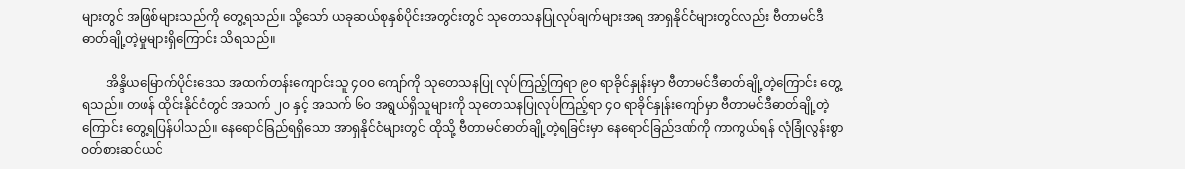များတွင် အဖြစ်များသည်ကို တွေ့ရသည်။ သို့သော် ယခုဆယ်စုနှစ်ပိုင်းအတွင်းတွင် သုတေသနပြုလုပ်ချက်များအရ အာရှနိုင်ငံများတွင်လည်း ဗီတာမင်ဒီဓာတ်ချို့တဲ့မှုများရှိကြောင်း သိရသည်။

        အိန္ဒိယမြောက်ပိုင်းဒေသ အထက်တန်းကျောင်းသူ ၄ဝဝ ကျော်ကို သုတေသနပြု လုပ်ကြည့်ကြရာ ၉ဝ ရာခိုင်နှုန်းမှာ ဗီတာမင်ဒီဓာတ်ချို့တဲ့ကြောင်း တွေ့ရသည်။ တဖန် ထိုင်းနိုင်ငံတွင် အသက် ၂ဝ နှင့် အသက် ၆ဝ အရွယ်ရှိသူများကို သုတေသနပြုလုပ်ကြည့်ရာ ၄ဝ ရာခိုင်နှုန်းကျော်မှာ ဗီတာမင်ဒီဓာတ်ချို့တဲ့ကြောင်း တွေ့ရပြန်ပါသည်။ နေရောင်ခြည်ရရှိသော အာရှနိုင်ငံများတွင် ထိုသို့ ဗီတာမင်ဓာတ်ချို့တဲ့ရခြင်းမှာ နေရောင်ခြည်ဒဏ်ကို ကာကွယ်ရန် လုံခြုံလွန်းစွာ ဝတ်စားဆင်ယင်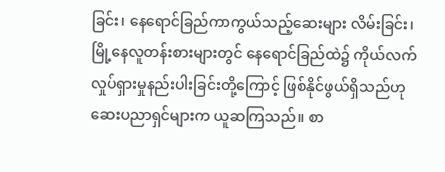ခြင်း၊ နေရောင်ခြည်ကာကွယ်သည့်ဆေးများ လိမ်းခြင်း၊ မြို့နေလူတန်းစားများတွင် နေရောင်ခြည်ထဲ၌ ကိုယ်လက်လှုပ်ရှားမှုနည်းပါးခြင်းတို့ကြောင့် ဖြစ်နိုင်ဖွယ်ရှိသည်ဟု ဆေးပညာရှင်များက ယူဆကြသည်။ စာ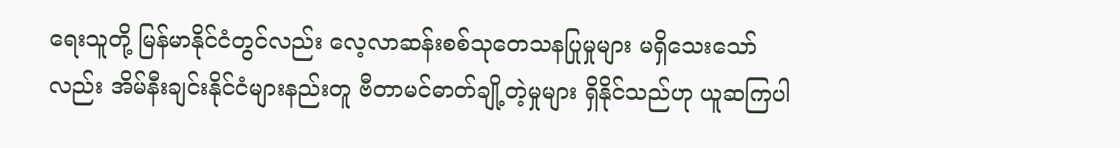ရေးသူတို့ မြန်မာနိုင်ငံတွင်လည်း လေ့လာဆန်းစစ်သုတေသနပြုမှုများ မရှိသေးသော်လည်း အိမ်နီးချင်းနိုင်ငံများနည်းတူ ဗီတာမင်ဓာတ်ချို့တဲ့မှုများ ရှိနိုင်သည်ဟု ယူဆကြပါ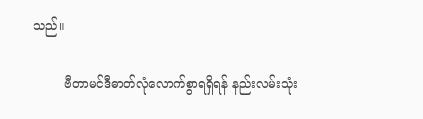သည်။

        ဗီတာမင်ဒီဓာတ်လုံလောက်စွာရရှိရန် နည်းလမ်းသုံး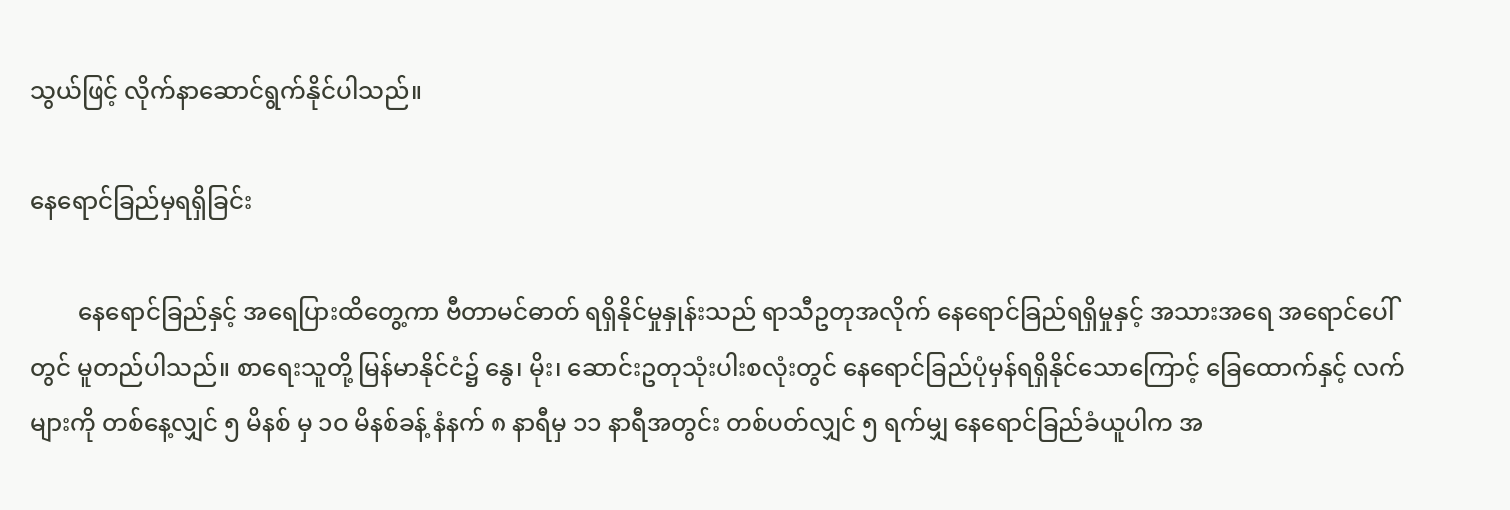သွယ်ဖြင့် လိုက်နာဆောင်ရွက်နိုင်ပါသည်။

နေရောင်ခြည်မှရရှိခြင်း

        နေရောင်ခြည်နှင့် အရေပြားထိတွေ့ကာ ဗီတာမင်ဓာတ် ရရှိနိုင်မှုနှုန်းသည် ရာသီဥတုအလိုက် နေရောင်ခြည်ရရှိမှုနှင့် အသားအရေ အရောင်ပေါ်တွင် မူတည်ပါသည်။ စာရေးသူတို့ မြန်မာနိုင်ငံ၌ နွေ၊ မိုး၊ ဆောင်းဥတုသုံးပါးစလုံးတွင် နေရောင်ခြည်ပုံမှန်ရရှိနိုင်သောကြောင့် ခြေထောက်နှင့် လက်များကို တစ်နေ့လျှင် ၅ မိနစ် မှ ၁ဝ မိနစ်ခန့် နံနက် ၈ နာရီမှ ၁၁ နာရီအတွင်း တစ်ပတ်လျှင် ၅ ရက်မျှ နေရောင်ခြည်ခံယူပါက အ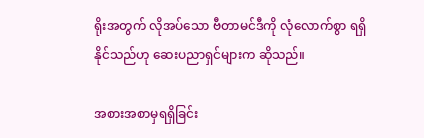ရိုးအတွက် လိုအပ်သော ဗီတာမင်ဒီကို လုံလောက်စွာ ရရှိနိုင်သည်ဟု ဆေးပညာရှင်များက ဆိုသည်။

အစားအစာမှရရှိခြင်း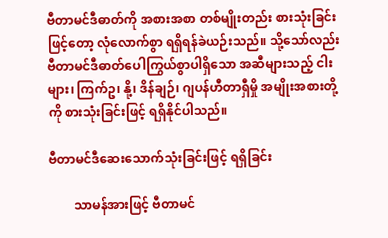ဗီတာမင်ဒီဓာတ်ကို အစားအစာ တစ်မျိုးတည်း စားသုံးခြင်းဖြင့်တော့ လုံလောက်စွာ ရရှိရန်ခဲယဉ်းသည်။ သို့သော်လည်း ဗီတာမင်ဒီဓာတ်ပေါကြွယ်စွာပါရှိသော အဆီများသည့် ငါးများ၊ ကြက်ဥ၊ နို့၊ ဒိန်ချဉ်၊ ဂျပန်ဟီတာရှီမှို အမျိုးအစားတို့ကို စားသုံးခြင်းဖြင့် ရရှိနိုင်ပါသည်။

ဗီတာမင်ဒီဆေးသောက်သုံးခြင်းဖြင့် ရရှိခြင်း

        သာမန်အားဖြင့် ဗီတာမင်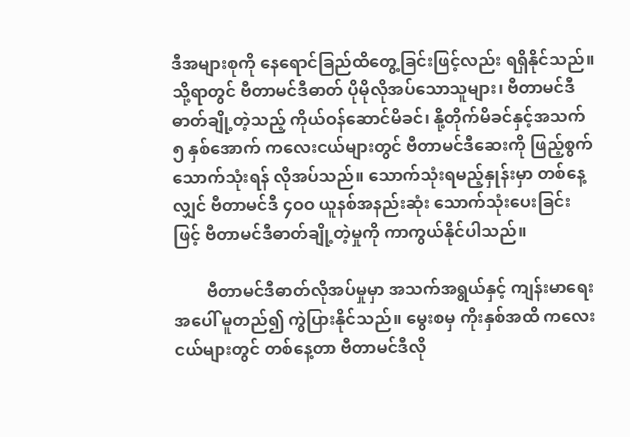ဒီအများစုကို နေရောင်ခြည်ထိတွေ့ခြင်းဖြင့်လည်း ရရှိနိုင်သည်။ သို့ရာတွင် ဗီတာမင်ဒီဓာတ် ပိုမိုလိုအပ်သောသူများ၊ ဗီတာမင်ဒီဓာတ်ချို့တဲ့သည့် ကိုယ်ဝန်ဆောင်မိခင်၊ နို့တိုက်မိခင်နှင့်အသက် ၅ နှစ်အောက် ကလေးငယ်များတွင် ဗီတာမင်ဒီဆေးကို ဖြည့်စွက်သောက်သုံးရန် လိုအပ်သည်။ သောက်သုံးရမည့်နှုန်းမှာ တစ်နေ့လျှင် ဗီတာမင်ဒီ ၄ဝဝ ယူနစ်အနည်းဆုံး သောက်သုံးပေးခြင်းဖြင့် ဗီတာမင်ဒီဓာတ်ချို့တဲ့မှုကို ကာကွယ်နိုင်ပါသည်။

        ဗီတာမင်ဒီဓာတ်လိုအပ်မှုမှာ အသက်အရွယ်နှင့် ကျန်းမာရေးအပေါ် မူတည်၍ ကွဲပြားနိုင်သည်။ မွေးစမှ ကိုးနှစ်အထိ ကလေးငယ်များတွင် တစ်နေ့တာ ဗီတာမင်ဒီလို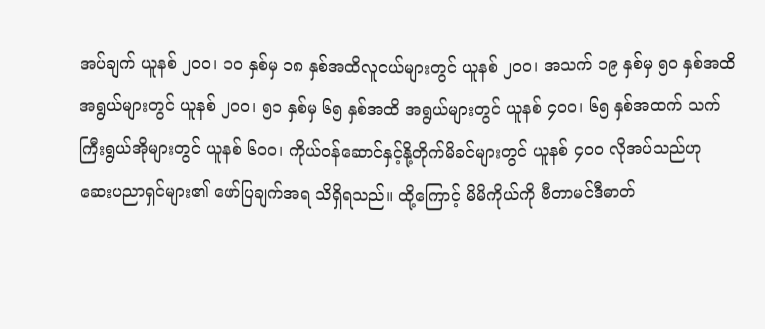အပ်ချက် ယူနစ် ၂ဝဝ၊ ၁ဝ နှစ်မှ ၁၈ နှစ်အထိလူငယ်များတွင် ယူနစ် ၂ဝဝ၊ အသက် ၁၉ နှစ်မှ ၅ဝ နှစ်အထိ အရွယ်များတွင် ယူနစ် ၂ဝဝ၊ ၅၁ နှစ်မှ ၆၅ နှစ်အထိ အရွယ်များတွင် ယူနစ် ၄ဝဝ၊ ၆၅ နှစ်အထက် သက်ကြီးရွယ်အိုများတွင် ယူနစ် ၆ဝဝ၊ ကိုယ်ဝန်ဆောင်နှင့်နို့တိုက်မိခင်များတွင် ယူနစ် ၄ဝဝ လိုအပ်သည်ဟု ဆေးပညာရှင်များ၏ ဖော်ပြချက်အရ သိရှိရသည်။ ထို့ကြောင့် မိမိကိုယ်ကို ဗီတာမင်ဒီဓာတ်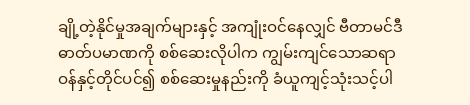ချို့တဲ့နိုင်မှုအချက်များနှင့် အကျုံးဝင်နေလျှင် ဗီတာမင်ဒီဓာတ်ပမာဏကို စစ်ဆေးလိုပါက ကျွမ်းကျင်သောဆရာဝန်နှင့်တိုင်ပင်၍ စစ်ဆေးမှုနည်းကို ခံယူကျင့်သုံးသင့်ပါ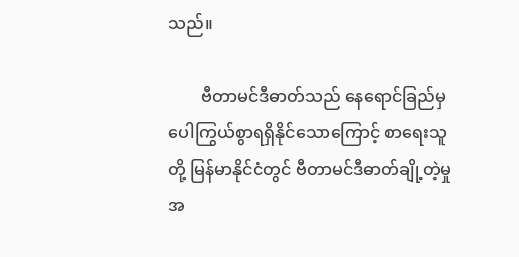သည်။

        ဗီတာမင်ဒီဓာတ်သည် နေရောင်ခြည်မှ ပေါကြွယ်စွာရရှိနိုင်သောကြောင့် စာရေးသူတို့ မြန်မာနိုင်ငံတွင် ဗီတာမင်ဒီဓာတ်ချို့တဲ့မှု အ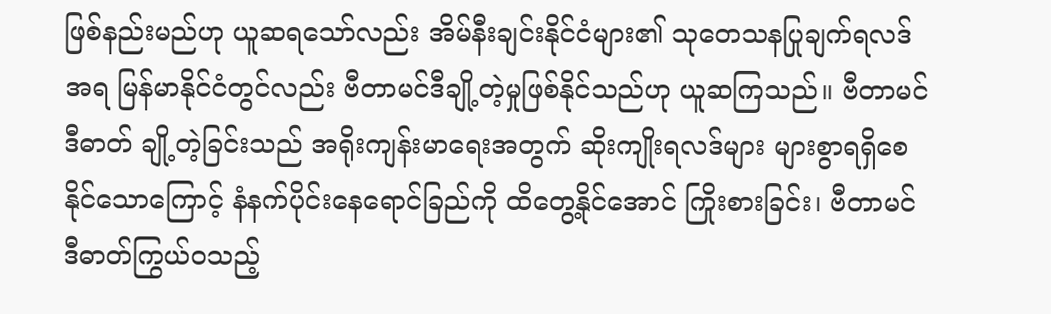ဖြစ်နည်းမည်ဟု ယူဆရသော်လည်း အိမ်နီးချင်းနိုင်ငံများ၏ သုတေသနပြုချက်ရလဒ်အရ မြန်မာနိုင်ငံတွင်လည်း ဗီတာမင်ဒီချို့တဲ့မှုဖြစ်နိုင်သည်ဟု ယူဆကြသည်။ ဗီတာမင်ဒီဓာတ် ချို့တဲ့ခြင်းသည် အရိုးကျန်းမာရေးအတွက် ဆိုးကျိုးရလဒ်များ များစွာရရှိစေနိုင်သောကြောင့် နံနက်ပိုင်းနေရောင်ခြည်ကို ထိတွေ့နိုင်အောင် ကြိုးစားခြင်း၊ ဗီတာမင်ဒီဓာတ်ကြွယ်ဝသည့်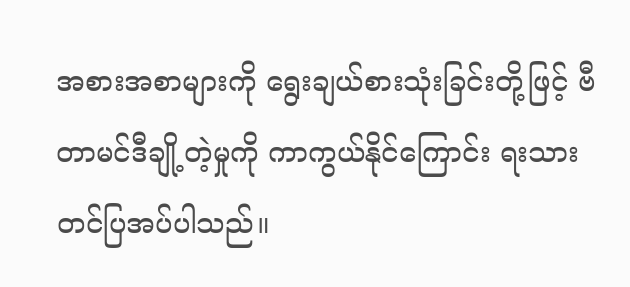အစားအစာများကို ရွေးချယ်စားသုံးခြင်းတို့ဖြင့် ဗီတာမင်ဒီချို့တဲ့မှုကို ကာကွယ်နိုင်ကြောင်း ရးသားတင်ပြအပ်ပါသည်။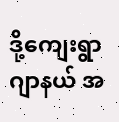ဒို့ကျေးရွာဂျာနယ် အ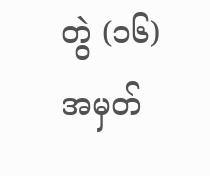တွဲ (၁၆) အမှတ်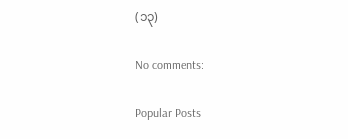(၁၃)

No comments:

Popular Posts